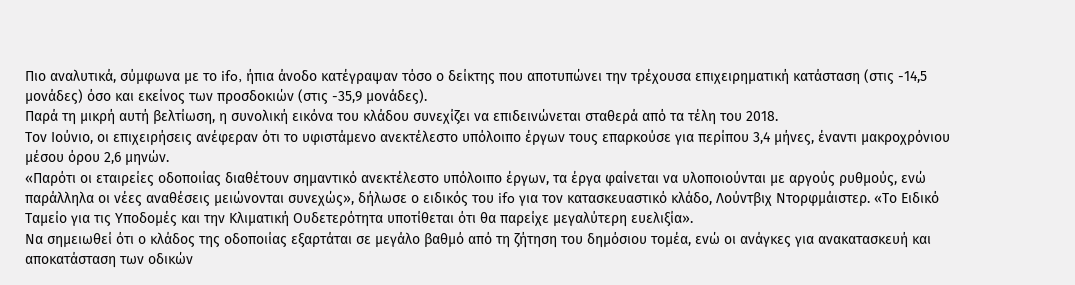Πιο αναλυτικά, σύμφωνα με το ifo, ήπια άνοδο κατέγραψαν τόσο ο δείκτης που αποτυπώνει την τρέχουσα επιχειρηματική κατάσταση (στις -14,5 μονάδες) όσο και εκείνος των προσδοκιών (στις -35,9 μονάδες).
Παρά τη μικρή αυτή βελτίωση, η συνολική εικόνα του κλάδου συνεχίζει να επιδεινώνεται σταθερά από τα τέλη του 2018.
Τον Ιούνιο, οι επιχειρήσεις ανέφεραν ότι το υφιστάμενο ανεκτέλεστο υπόλοιπο έργων τους επαρκούσε για περίπου 3,4 μήνες, έναντι μακροχρόνιου μέσου όρου 2,6 μηνών.
«Παρότι οι εταιρείες οδοποιίας διαθέτουν σημαντικό ανεκτέλεστο υπόλοιπο έργων, τα έργα φαίνεται να υλοποιούνται με αργούς ρυθμούς, ενώ παράλληλα οι νέες αναθέσεις μειώνονται συνεχώς», δήλωσε ο ειδικός του ifo για τον κατασκευαστικό κλάδο, Λούντβιχ Ντορφμάιστερ. «Το Ειδικό Ταμείο για τις Υποδομές και την Κλιματική Ουδετερότητα υποτίθεται ότι θα παρείχε μεγαλύτερη ευελιξία».
Να σημειωθεί ότι ο κλάδος της οδοποιίας εξαρτάται σε μεγάλο βαθμό από τη ζήτηση του δημόσιου τομέα, ενώ οι ανάγκες για ανακατασκευή και αποκατάσταση των οδικών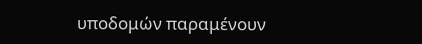υποδομών παραμένουν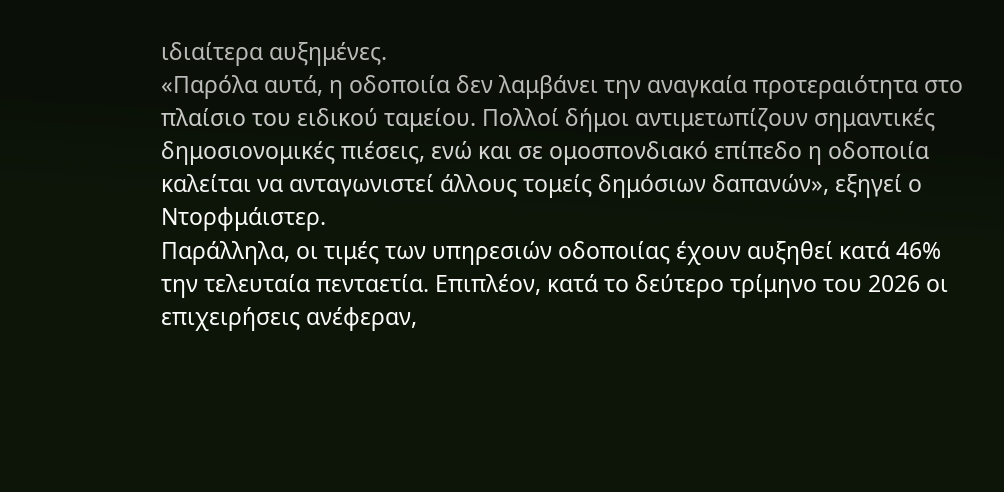ιδιαίτερα αυξημένες.
«Παρόλα αυτά, η οδοποιία δεν λαμβάνει την αναγκαία προτεραιότητα στο πλαίσιο του ειδικού ταμείου. Πολλοί δήμοι αντιμετωπίζουν σημαντικές δημοσιονομικές πιέσεις, ενώ και σε ομοσπονδιακό επίπεδο η οδοποιία καλείται να ανταγωνιστεί άλλους τομείς δημόσιων δαπανών», εξηγεί ο Ντορφμάιστερ.
Παράλληλα, οι τιμές των υπηρεσιών οδοποιίας έχουν αυξηθεί κατά 46% την τελευταία πενταετία. Επιπλέον, κατά το δεύτερο τρίμηνο του 2026 οι επιχειρήσεις ανέφεραν,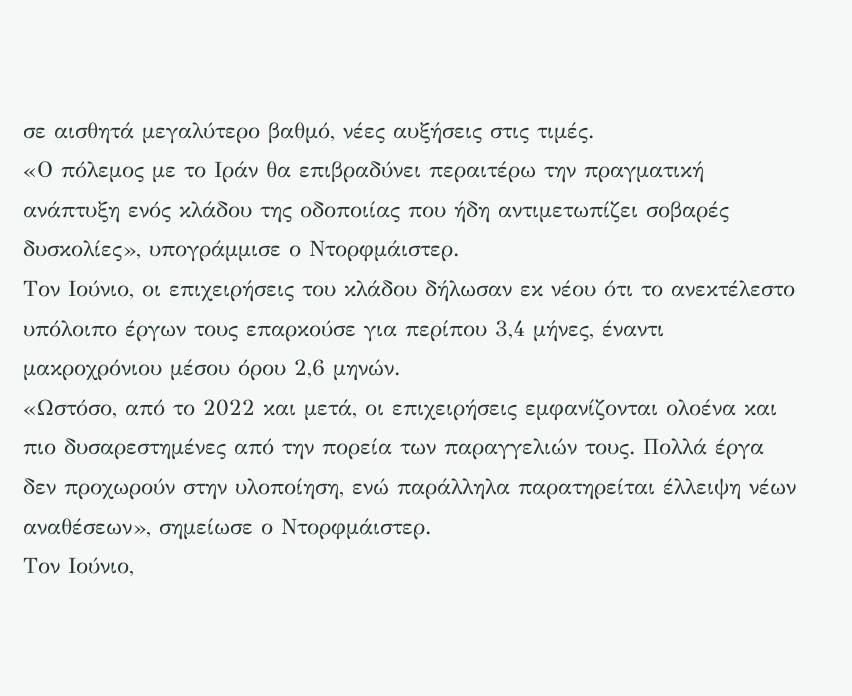σε αισθητά μεγαλύτερο βαθμό, νέες αυξήσεις στις τιμές.
«Ο πόλεμος με το Ιράν θα επιβραδύνει περαιτέρω την πραγματική ανάπτυξη ενός κλάδου της οδοποιίας που ήδη αντιμετωπίζει σοβαρές δυσκολίες», υπογράμμισε ο Ντορφμάιστερ.
Τον Ιούνιο, οι επιχειρήσεις του κλάδου δήλωσαν εκ νέου ότι το ανεκτέλεστο υπόλοιπο έργων τους επαρκούσε για περίπου 3,4 μήνες, έναντι μακροχρόνιου μέσου όρου 2,6 μηνών.
«Ωστόσο, από το 2022 και μετά, οι επιχειρήσεις εμφανίζονται ολοένα και πιο δυσαρεστημένες από την πορεία των παραγγελιών τους. Πολλά έργα δεν προχωρούν στην υλοποίηση, ενώ παράλληλα παρατηρείται έλλειψη νέων αναθέσεων», σημείωσε ο Ντορφμάιστερ.
Τον Ιούνιο,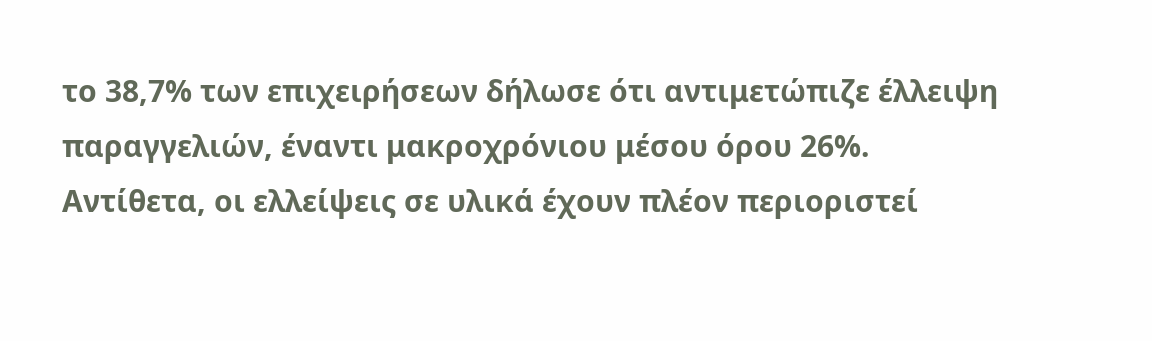το 38,7% των επιχειρήσεων δήλωσε ότι αντιμετώπιζε έλλειψη παραγγελιών, έναντι μακροχρόνιου μέσου όρου 26%.
Αντίθετα, οι ελλείψεις σε υλικά έχουν πλέον περιοριστεί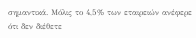σημαντικά. Μόλις το 4,5% των εταιρειών ανέφερε ότι δεν διέθετε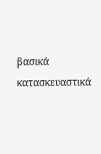βασικά κατασκευαστικά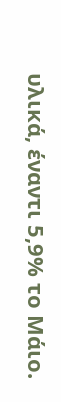υλικά, έναντι 5,9% το Μάιο.